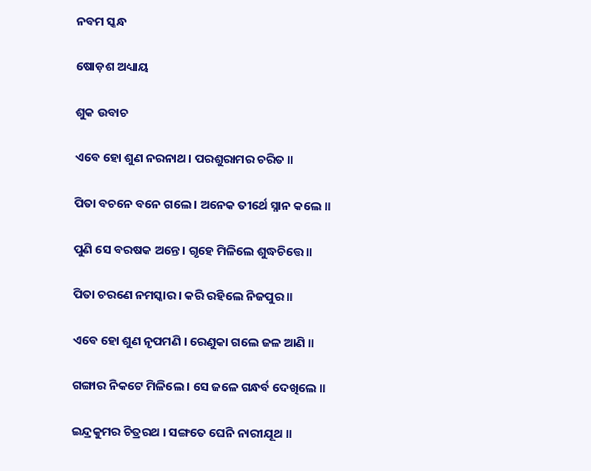ନବମ ସ୍କନ୍ଧ

ଷୋଡ଼ଶ ଅଧ୍ୟାୟ

ଶୁକ ଉବାଚ

ଏବେ ହୋ ଶୁଣ ନରନାଥ । ପରଶୁରାମର ଚରିତ ॥

ପିତା ବଚନେ ବନେ ଗଲେ । ଅନେକ ତୀର୍ଥେ ସ୍ନାନ କଲେ ॥

ପୁଣି ସେ ବରଷକ ଅନ୍ତେ । ଗୃହେ ମିଳିଲେ ଶୁଦ୍ଧଚିତ୍ତେ ॥

ପିତା ଚରଣେ ନମସ୍କାର । କରି ରହିଲେ ନିଜପୁର ॥

ଏବେ ହୋ ଶୁଣ ନୃପମଣି । ରେଣୁକା ଗଲେ ଜଳ ଆଣି ॥

ଗଙ୍ଗାର ନିକଟେ ମିଳିଲେ । ସେ ଜଳେ ଗନ୍ଧର୍ବ ଦେଖିଲେ ॥

ଇନ୍ଦ୍ରକୁମର ଚିତ୍ରରଥ । ସଙ୍ଗତେ ଘେନି ନାରୀଯୂଥ ॥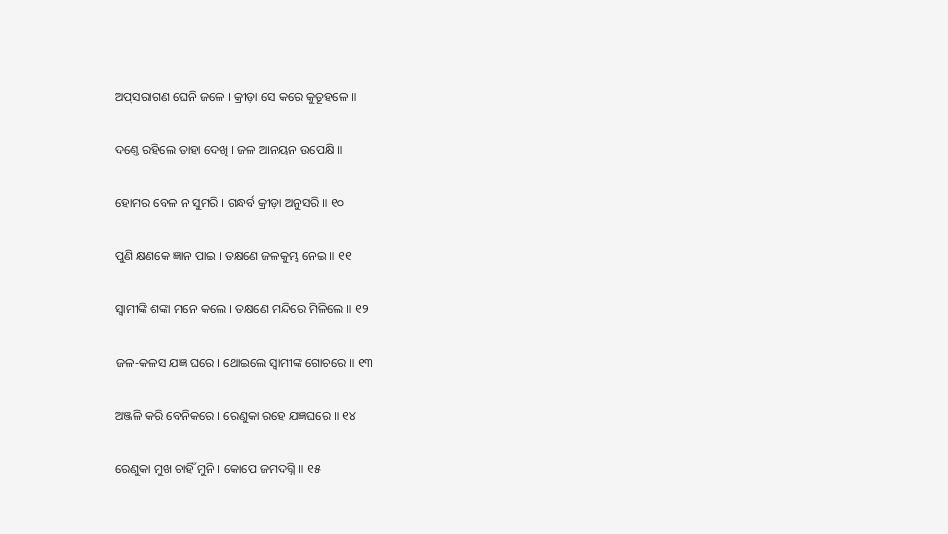ଅପ୍‌ସରାଗଣ ଘେନି ଜଳେ । କ୍ରୀଡ଼ା ସେ କରେ କୁତୂହଳେ ॥

ଦଣ୍ତେ ରହିଲେ ତାହା ଦେଖି । ଜଳ ଆନୟନ ଉପେକ୍ଷି ॥

ହୋମର ବେଳ ନ ସୁମରି । ଗନ୍ଧର୍ବ କ୍ରୀଡ଼ା ଅନୁସରି ॥ ୧୦

ପୁଣି କ୍ଷଣକେ ଜ୍ଞାନ ପାଇ । ତକ୍ଷଣେ ଜଳକୁମ୍ଭ ନେଇ ॥ ୧୧

ସ୍ୱାମୀଙ୍କି ଶଙ୍କା ମନେ କଲେ । ତକ୍ଷଣେ ମନ୍ଦିରେ ମିଳିଲେ ॥ ୧୨

ଜଳ-କଳସ ଯଜ୍ଞ ଘରେ । ଥୋଇଲେ ସ୍ୱାମୀଙ୍କ ଗୋଚରେ ॥ ୧୩

ଅଞ୍ଜଳି କରି ବେନିକରେ । ରେଣୁକା ରହେ ଯଜ୍ଞଘରେ ॥ ୧୪

ରେଣୁକା ମୁଖ ଚାହିଁ ମୁନି । କୋପେ ଜମଦଗ୍ନି ॥ ୧୫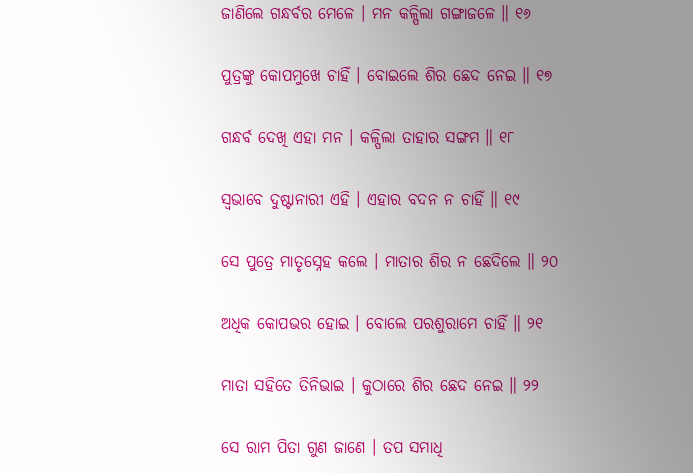ଜାଣିଲେ ଗନ୍ଧର୍ବର ମେଳେ । ମନ କଳ୍ପିଲା ଗଙ୍ଗାଜଳେ ॥ ୧୬

ପୁତ୍ରଙ୍କୁ କୋପମୁଖେ ଚାହିଁ । ବୋଇଲେ ଶିର ଛେଦ ନେଇ ॥ ୧୭

ଗନ୍ଧର୍ବ ଦେଖି ଏହା ମନ । କଳ୍ପିଲା ତାହାର ସଙ୍ଗମ ॥ ୧୮

ସ୍ୱଭାବେ ଦୁଷ୍ଟାନାରୀ ଏହି । ଏହାର ବଦନ ନ ଚାହିଁ ॥ ୧୯

ସେ ପୁତ୍ରେ ମାତୃସ୍ନେହ କଲେ । ମାତାର ଶିର ନ ଛେଦିଲେ ॥ ୨୦

ଅଧିକ କୋପଭର ହୋଇ । ବୋଲେ ପରଶୁରାମେ ଚାହିଁ ॥ ୨୧

ମାତା ସହିତେ ତିନିଭାଇ । କୁଠାରେ ଶିର ଛେଦ ନେଇ ॥ ୨୨

ସେ ରାମ ପିତା ଗୁଣ ଜାଣେ । ତପ ସମାଧି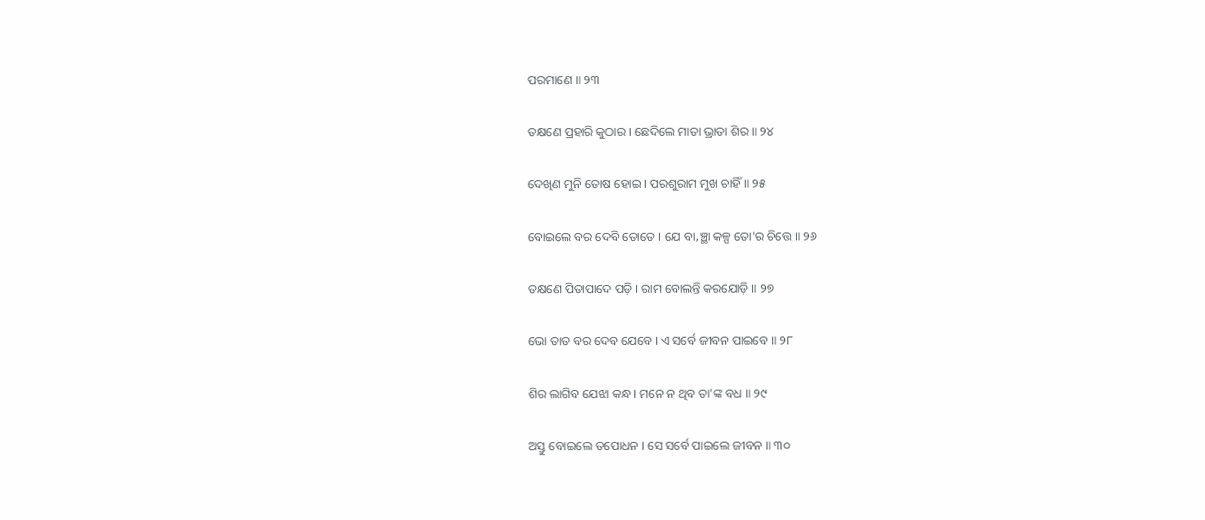ପରମାଣେ ॥ ୨୩

ତକ୍ଷଣେ ପ୍ରହାରି କୁଠାର । ଛେଦିଲେ ମାତା ଭ୍ରାତା ଶିର ॥ ୨୪

ଦେଖିଣ ମୁନି ତୋଷ ହୋଇ । ପରଶୁରାମ ମୁଖ ଚାହିଁ ॥ ୨୫

ବୋଇଲେ ବର ଦେବି ତୋତେ । ଯେ ବା‚ଞ୍ଛା କଳ୍ପ ତୋ'ର ଚିତ୍ତେ ॥ ୨୬

ତକ୍ଷଣେ ପିତାପାଦେ ପଡ଼ି । ରାମ ବୋଲନ୍ତି କରଯୋଡ଼ି ॥ ୨୭

ଭୋ ତାତ ବର ଦେବ ଯେବେ । ଏ ସର୍ବେ ଜୀବନ ପାଇବେ ॥ ୨୮

ଶିର ଲାଗିବ ଯେଝା କନ୍ଧ । ମନେ ନ ଥିବ ତା'ଙ୍କ ବଧ ॥ ୨୯

ଅସ୍ତୁ ବୋଇଲେ ତପୋଧନ । ସେ ସର୍ବେ ପାଇଲେ ଜୀବନ ॥ ୩୦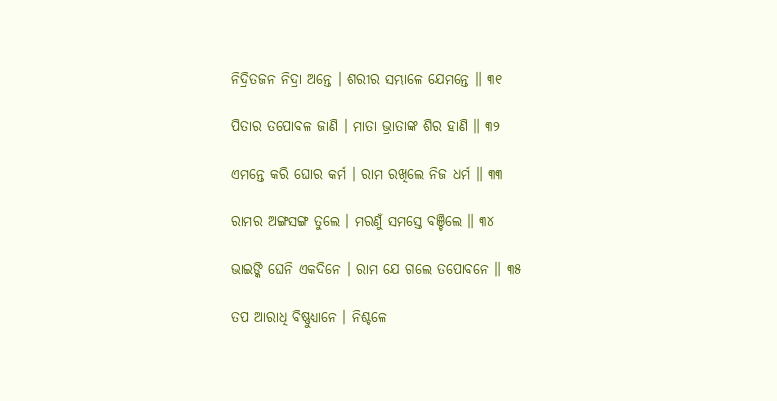ନିଦ୍ରିତଜନ ନିଦ୍ରା ଅନ୍ତେ । ଶରୀର ସମ୍ଭାଳେ ଯେମନ୍ତେ ॥ ୩୧

ପିତାର ତପୋବଳ ଜାଣି । ମାତା ଭ୍ରାତାଙ୍କ ଶିର ହାଣି ॥ ୩୨

ଏମନ୍ତେ କରି ଘୋର କର୍ମ । ରାମ ରଖିଲେ ନିଜ ଧର୍ମ ॥ ୩୩

ରାମର ଅଙ୍ଗସଙ୍ଗ ତୁଲେ । ମରଣୁଁ ସମସ୍ତେ ବଞ୍ଚିଲେ ॥ ୩୪

ଭାଇଙ୍କି ଘେନି ଏକଦିନେ । ରାମ ଯେ ଗଲେ ତପୋବନେ ॥ ୩୫

ତପ ଆରାଧି ବିଷ୍ଣୁଧ୍ୟାନେ । ନିଶ୍ଚଳେ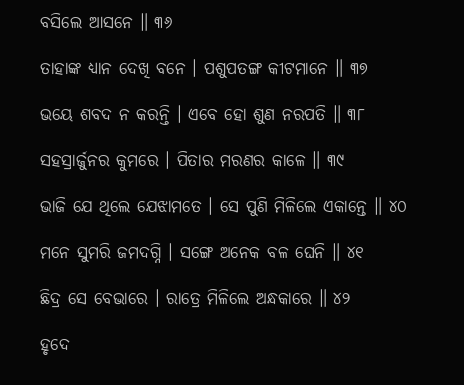ବସିଲେ ଆସନେ ॥ ୩୬

ତାହାଙ୍କ ଧ୍ୟାନ ଦେଖି ବନେ । ପଶୁପତଙ୍ଗ କୀଟମାନେ ॥ ୩୭

ଭୟେ ଶବଦ ନ କରନ୍ତି । ଏବେ ହୋ ଶୁଣ ନରପତି ॥ ୩୮

ସହସ୍ରାର୍ଜୁନର କୁମରେ । ପିତାର ମରଣର କାଳେ ॥ ୩୯

ଭାଜି ଯେ ଥିଲେ ଯେଝାମତେ । ସେ ପୁଣି ମିଳିଲେ ଏକାନ୍ତେ ॥ ୪୦

ମନେ ସୁମରି ଜମଦଗ୍ନି । ସଙ୍ଗେ ଅନେକ ବଳ ଘେନି ॥ ୪୧

ଛିଦ୍ର ସେ ବେଭାରେ । ରାତ୍ରେ ମିଳିଲେ ଅନ୍ଧକାରେ ॥ ୪୨

ହୃଦେ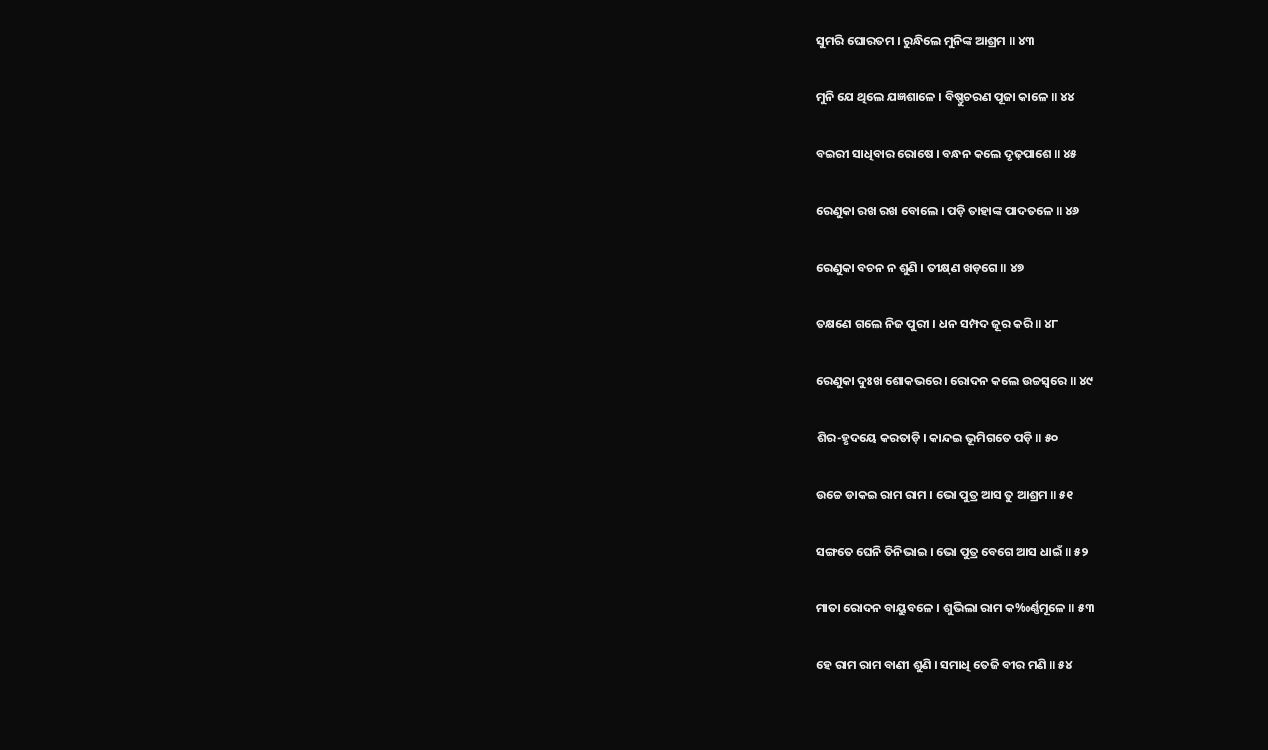ସୁମରି ଘୋରତମ । ରୁନ୍ଧିଲେ ମୁନିଙ୍କ ଆଶ୍ରମ ॥ ୪୩

ମୁନି ଯେ ଥିଲେ ଯଜ୍ଞଶାଳେ । ବିଷ୍ଣୁଚରଣ ପୂଜା କାଳେ ॥ ୪୪

ବଇରୀ ସାଧିବାର ରୋଷେ । ବନ୍ଧନ କଲେ ଦୃଢ଼ପାଶେ ॥ ୪୫

ରେଣୁକା ରଖ ରଖ ବୋଲେ । ପଡ଼ି ତାହାଙ୍କ ପାଦତଳେ ॥ ୪୬

ରେଣୁକା ବଚନ ନ ଶୁଣି । ତୀକ୍ଷ୍‌ଣ ଖଡ଼ଗେ ॥ ୪୭

ତକ୍ଷଣେ ଗଲେ ନିଜ ପୁରୀ । ଧନ ସମ୍ପଦ ଜୂର କରି ॥ ୪୮

ରେଣୁକା ଦୁଃଖ ଶୋକଭରେ । ରୋଦନ କଲେ ଉଚ୍ଚସ୍ୱରେ ॥ ୪୯

ଶିର-ହୃଦୟେ କରତାଡ଼ି । କାନ୍ଦଇ ଭୂମିଗତେ ପଡ଼ି ॥ ୫୦

ଉଚ୍ଚେ ଡାକଇ ରାମ ରାମ । ଭୋ ପୁତ୍ର ଆସ ତୁ ଆଶ୍ରମ ॥ ୫୧

ସଙ୍ଗତେ ଘେନି ତିନିଭାଇ । ଭୋ ପୁତ୍ର ବେଗେ ଆସ ଧାଇଁ ॥ ୫୨

ମାତା ରୋଦନ ବାୟୁବଳେ । ଶୁଭିଲା ରାମ କ‰ର୍ଣ୍ଣମୂଳେ ॥ ୫୩

ହେ ରାମ ରାମ ବାଣୀ ଶୁଣି । ସମାଧି ତେଜି ବୀର ମଣି ॥ ୫୪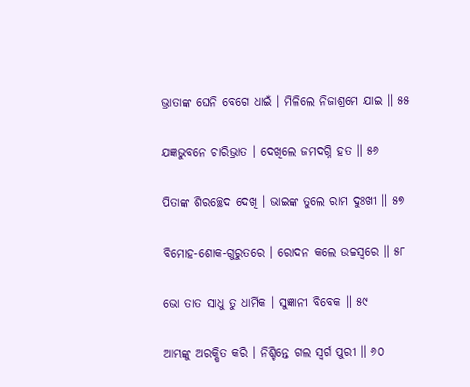ଭ୍ରାତାଙ୍କ ଘେନି ବେଗେ ଧାଇଁ । ମିଳିଲେ ନିଜାଶ୍ରମେ ଯାଇ ॥ ୫୫

ଯଜ୍ଞଭୁବନେ ଚାରିଭ୍ରାତ । ଦେଖିଲେ ଜମଦଗ୍ନି ହତ ॥ ୫୬

ପିତାଙ୍କ ଶିରଚ୍ଛେଦ ଦେଖି । ଭାଇଙ୍କ ତୁଲେ ରାମ ଦୁଃଖୀ ॥ ୫୭

ବିମୋହ-ଶୋକ-ଗୁରୁତରେ । ରୋଦନ କଲେ ଉଚ୍ଚସ୍ୱରେ ॥ ୫୮

ଭୋ ତାତ ସାଧୁ ତୁ ଧାର୍ମିକ । ସୁଜ୍ଞାନୀ ବିବେକ ॥ ୫୯

ଆମ୍ଭଙ୍କୁ ଅରକ୍ଷିତ କରି । ନିଶ୍ଚିନ୍ତେ ଗଲ ସ୍ୱର୍ଗ ପୁରୀ ॥ ୬୦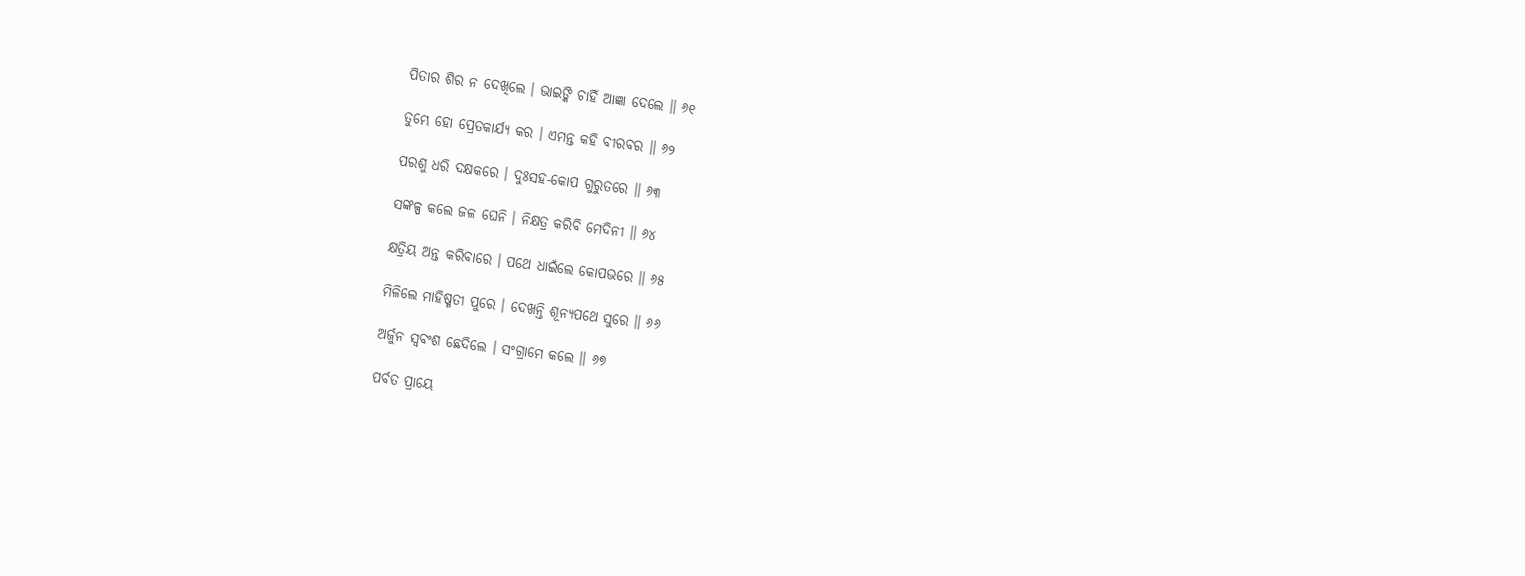ପିତାର ଶିର ନ ଦେଖିଲେ । ଭାଇଙ୍କି ଚାହିଁ ଆଜ୍ଞା ଦେଲେ ॥ ୬୧

ତୁମ୍ଭେ ହୋ ପ୍ରେତକାର୍ଯ୍ୟ କର । ଏମନ୍ତ କହି ବୀରବର ॥ ୬୨

ପରଶୁ ଧରି ଦକ୍ଷକରେ । ଦୁଃସହ-କୋପ ଗୁରୁତରେ ॥ ୬୩

ସଙ୍କଳ୍ପ କଲେ ଜଳ ଘେନି । ନିକ୍ଷତ୍ର କରିବି ମେଦିନୀ ॥ ୬୪

କ୍ଷତ୍ରିୟ ଅନ୍ତ କରିବାରେ । ପଥେ ଧାଇଁଲେ କୋପଭରେ ॥ ୬୫

ମିଳିଲେ ମାହିଷ୍ମତୀ ପୁରେ । ଦେଖନ୍ତି ଶୂନ୍ୟପଥେ ସୁରେ ॥ ୬୬

ଅର୍ଜୁନ ସ୍ୱବଂଶ ଛେଦିଲେ । ସଂଗ୍ରାମେ କଲେ ॥ ୬୭

ପର୍ବତ ପ୍ରାୟେ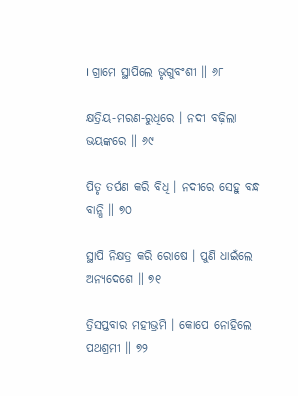। ଗ୍ରାମେ ସ୍ଥାପିଲେ ଭୃଗୁବଂଶୀ ॥ ୬୮

କ୍ଷତ୍ରିୟ-ମରଣ-ରୁଧିରେ । ନଦୀ ବଢ଼ିଲା ଭୟଙ୍କରେ ॥ ୬୯

ପିତୃ ତର୍ପଣ କରି ବିଧି । ନଦୀରେ ସେହୁ ବନ୍ଧ ବାନ୍ଧି ॥ ୭୦

ସ୍ଥାପି ନିକ୍ଷତ୍ର କରି ରୋଷେ । ପୁଣି ଧାଇଁଲେ ଅନ୍ୟଦେଶେ ॥ ୭୧

ତ୍ରିସପ୍ତବାର ମହୀଭ୍ରମି । କୋପେ ନୋହିଲେ ପଥଶ୍ରମୀ ॥ ୭୨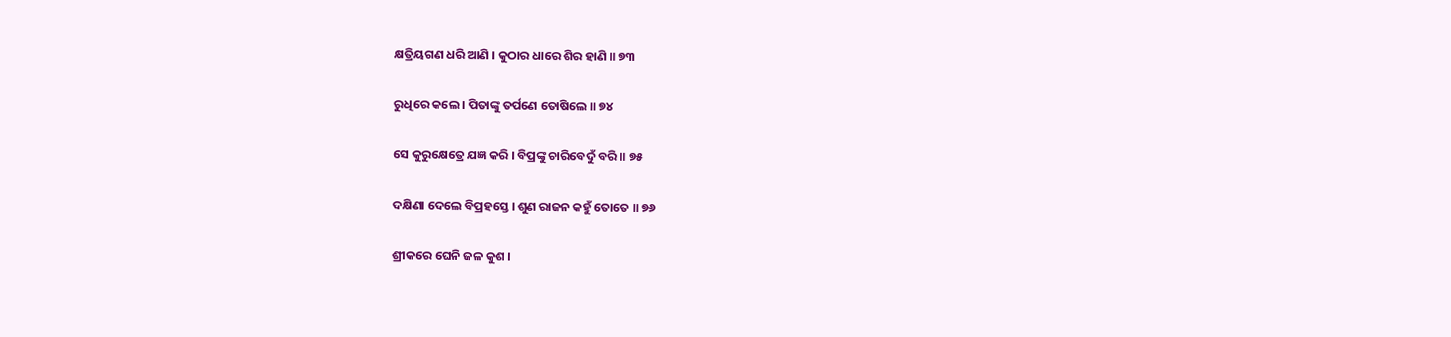କ୍ଷତ୍ରିୟଗଣ ଧରି ଆଣି । କୁଠାର ଧାରେ ଶିର ହାଣି ॥ ୭୩

ରୁଧିରେ କଲେ । ପିତାଙ୍କୁ ତର୍ପଣେ ତୋଷିଲେ ॥ ୭୪

ସେ କୁରୁକ୍ଷେତ୍ରେ ଯଜ୍ଞ କରି । ବିପ୍ରଙ୍କୁ ଚାରିବେଦୁଁ ବରି ॥ ୭୫

ଦକ୍ଷିଣା ଦେଲେ ବିପ୍ରହସ୍ତେ । ଶୁଣ ରାଜନ କହୁଁ ତୋତେ ॥ ୭୬

ଶ୍ରୀକରେ ଘେନି ଜଳ କୁଶ ।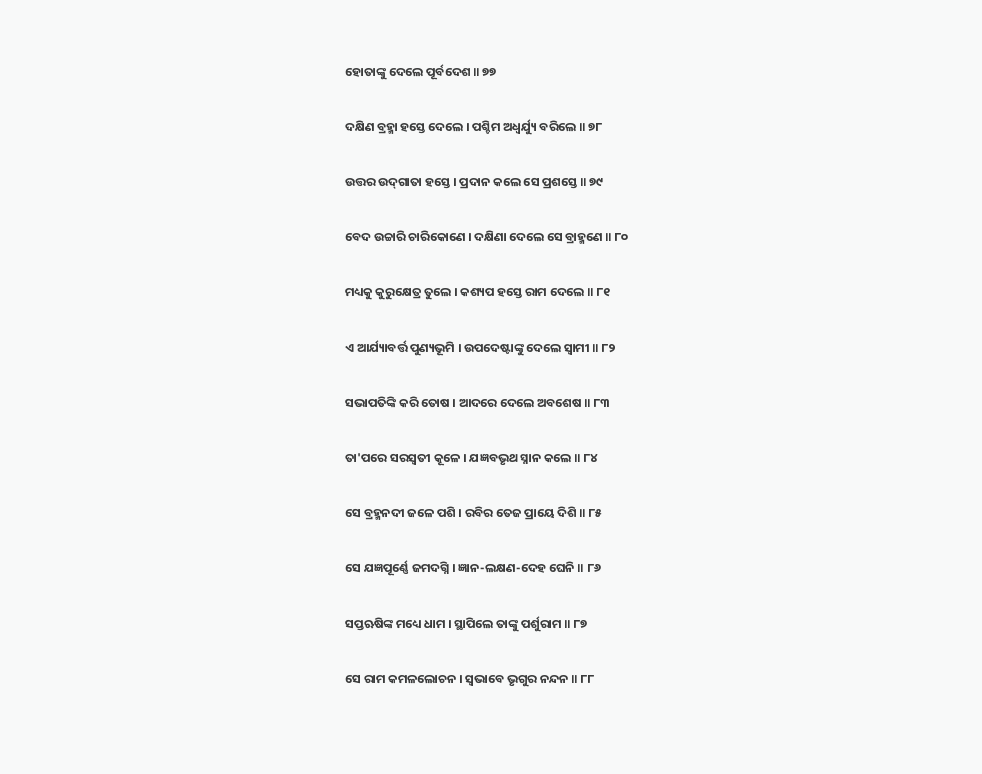ହୋତାଙ୍କୁ ଦେଲେ ପୂର୍ବଦେଶ ॥ ୭୭

ଦକ୍ଷିଣ ବ୍ରହ୍ମା ହସ୍ତେ ଦେଲେ । ପଶ୍ଚିମ ଅଧ୍ୱର୍ଯ୍ୟୁ ବରିଲେ ॥ ୭୮

ଉତ୍ତର ଉଦ୍‌ଗାତା ହସ୍ତେ । ପ୍ରଦାନ କଲେ ସେ ପ୍ରଶସ୍ତେ ॥ ୭୯

ବେଦ ଉଚ୍ଚାରି ଚାରିକୋଣେ । ଦକ୍ଷିଣା ଦେଲେ ସେ ବ୍ରାହ୍ମଣେ ॥ ୮୦

ମଧ୍ୟକୁ କୁରୁକ୍ଷେତ୍ର ତୁଲେ । କଶ୍ୟପ ହସ୍ତେ ରାମ ଦେଲେ ॥ ୮୧

ଏ ଆର୍ଯ୍ୟାବର୍ତ୍ତ ପୁଣ୍ୟଭୂମି । ଉପଦେଷ୍ଟାଙ୍କୁ ଦେଲେ ସ୍ୱାମୀ ॥ ୮୨

ସଭାପତିଙ୍କି କରି ତୋଷ । ଆଦରେ ଦେଲେ ଅବଶେଷ ॥ ୮୩

ତା'ପରେ ସରସ୍ୱତୀ କୂଳେ । ଯଜ୍ଞବଭୃଥ ସ୍ନାନ କଲେ ॥ ୮୪

ସେ ବ୍ରହ୍ମନଦୀ ଜଳେ ପଶି । ରବିର ତେଜ ପ୍ରାୟେ ଦିଶି ॥ ୮୫

ସେ ଯଜ୍ଞପୂର୍ଣ୍ଣେ ଜମଦଗ୍ନି । ଜ୍ଞାନ-ଲକ୍ଷଣ-ଦେହ ଘେନି ॥ ୮୬

ସପ୍ତଋଷିଙ୍କ ମଧ୍ୟେ ଧାମ । ସ୍ଥାପିଲେ ତାଙ୍କୁ ପର୍ଶୁରାମ ॥ ୮୭

ସେ ରାମ କମଳଲୋଚନ । ସ୍ୱଭାବେ ଭୃଗୁର ନନ୍ଦନ ॥ ୮୮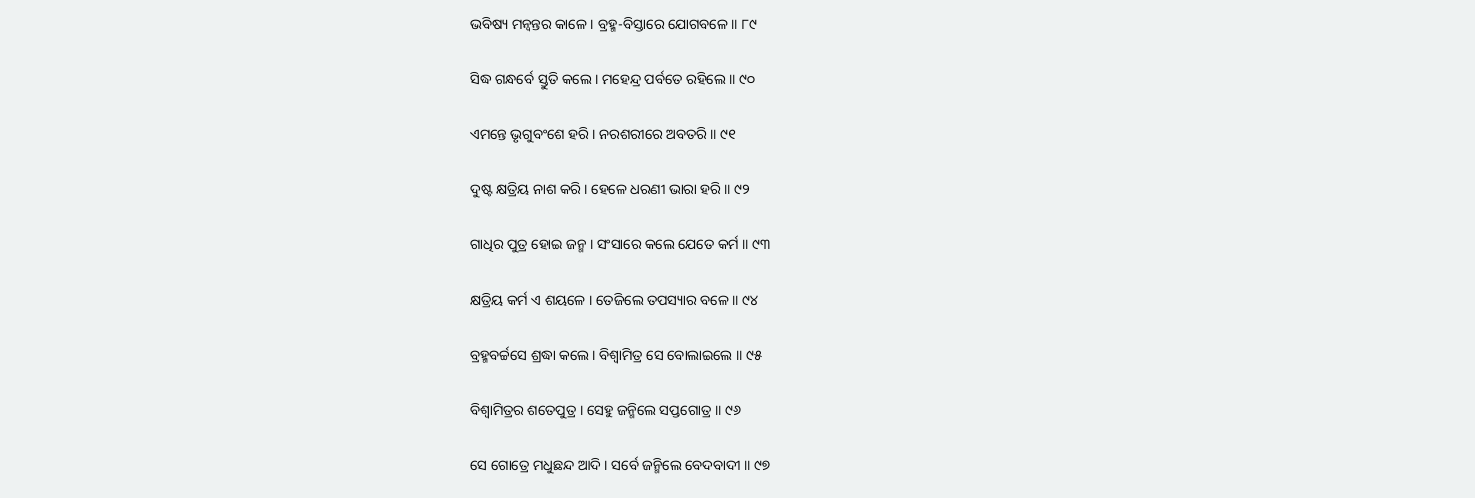ଭବିଷ୍ୟ ମନ୍ୱନ୍ତର କାଳେ । ବ୍ରହ୍ମ-ବିସ୍ତାରେ ଯୋଗବଳେ ॥ ୮୯

ସିଦ୍ଧ ଗନ୍ଧର୍ବେ ସ୍ତୁତି କଲେ । ମହେନ୍ଦ୍ର ପର୍ବତେ ରହିଲେ ॥ ୯୦

ଏମନ୍ତେ ଭୃଗୁବଂଶେ ହରି । ନରଶରୀରେ ଅବତରି ॥ ୯୧

ଦୁଷ୍ଟ କ୍ଷତ୍ରିୟ ନାଶ କରି । ହେଳେ ଧରଣୀ ଭାରା ହରି ॥ ୯୨

ଗାଧିର ପୁତ୍ର ହୋଇ ଜନ୍ମ । ସଂସାରେ କଲେ ଯେତେ କର୍ମ ॥ ୯୩

କ୍ଷତ୍ରିୟ କର୍ମ ଏ ଶୟଳେ । ତେଜିଲେ ତପସ୍ୟାର ବଳେ ॥ ୯୪

ବ୍ରହ୍ମବର୍ଚ୍ଚସେ ଶ୍ରଦ୍ଧା କଲେ । ବିଶ୍ୱାମିତ୍ର ସେ ବୋଲାଇଲେ ॥ ୯୫

ବିଶ୍ୱାମିତ୍ରର ଶତେପୁତ୍ର । ସେହୁ ଜନ୍ମିଲେ ସପ୍ତଗୋତ୍ର ॥ ୯୬

ସେ ଗୋତ୍ରେ ମଧୁଛନ୍ଦ ଆଦି । ସର୍ବେ ଜନ୍ମିଲେ ବେଦବାଦୀ ॥ ୯୭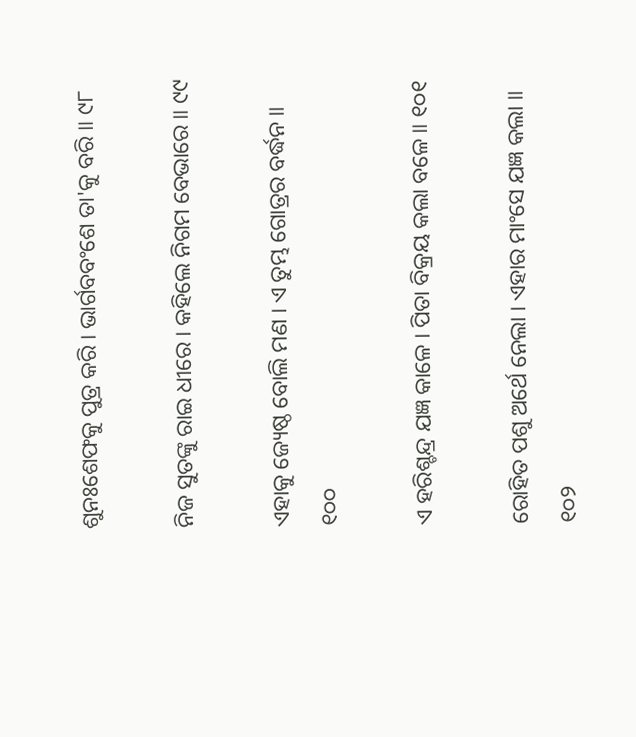ଶୁନଃଶେଫକୁ ପୁତ୍ର କରି । ଭାର୍ଗବବଂଶେ ତା'କୁ ବରି ॥ ୯୮

ନିଜ ସୁତଙ୍କୁ ରାଇ ଧୀରେ । କହିଲେ ନିଗମ ବେଭାରେ ॥ ୯୯

ଏହାକୁ ଜ୍ୟେଷ୍ଠ ବୋଲି ମଣ । ଏ ତୁମ୍ଭ ଗୋତ୍ରର ବର୍ଦ୍ଧନ ॥ ୧୦୦

ଏ ହରିଶ୍ଚନ୍ଦ୍ର ଯଜ୍ଞ କାଳେ । ପିତା ବିକ୍ରୟ କଲା ବଳେ ॥ ୧୦୧

ରୋହିତ ପଶୁ ଅର୍ଥେ ନେଲା । ଏହାର ମାଂସେ ଯଜ୍ଞ କଲା ॥ ୧୦୨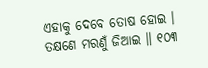ଏହାକୁ ଦେବେ ତୋଷ ହୋଇ । ତକ୍ଷଣେ ମରଣୁଁ ଜିଆଇ ॥ ୧୦୩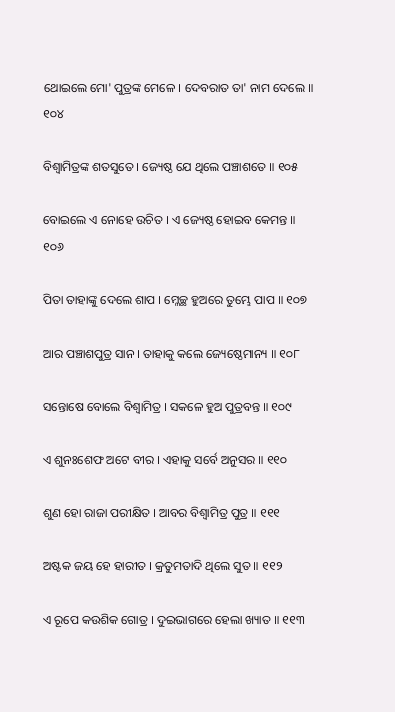ଥୋଇଲେ ମୋ' ପୁତ୍ରଙ୍କ ମେଳେ । ଦେବରାତ ତା' ନାମ ଦେଲେ ॥ ୧୦୪

ବିଶ୍ୱାମିତ୍ରଙ୍କ ଶତସୁତେ । ଜ୍ୟେଷ୍ଠ ଯେ ଥିଲେ ପଞ୍ଚାଶତେ ॥ ୧୦୫

ବୋଇଲେ ଏ ନୋହେ ଉଚିତ । ଏ ଜ୍ୟେଷ୍ଠ ହୋଇବ କେମନ୍ତ ॥ ୧୦୬

ପିତା ତାହାଙ୍କୁ ଦେଲେ ଶାପ । ମ୍ଳେଚ୍ଛ ହୁଅରେ ତୁମ୍ଭେ ପାପ ॥ ୧୦୭

ଆର ପଞ୍ଚାଶପୁତ୍ର ସାନ । ତାହାକୁ କଲେ ଜ୍ୟେଷ୍ଠେମାନ୍ୟ ॥ ୧୦୮

ସନ୍ତୋଷେ ବୋଲେ ବିଶ୍ୱାମିତ୍ର । ସକଳେ ହୁଅ ପୁତ୍ରବନ୍ତ ॥ ୧୦୯

ଏ ଶୁନଃଶେଫ ଅଟେ ବୀର । ଏହାକୁ ସର୍ବେ ଅନୁସର ॥ ୧୧୦

ଶୁଣ ହୋ ରାଜା ପରୀକ୍ଷିତ । ଆବର ବିଶ୍ୱାମିତ୍ର ପୁତ୍ର ॥ ୧୧୧

ଅଷ୍ଟକ ଜୟ ହେ ହାରୀତ । କ୍ରତୁମତାଦି ଥିଲେ ସୁତ ॥ ୧୧୨

ଏ ରୂପେ କଉଶିକ ଗୋତ୍ର । ଦୁଇଭାଗରେ ହେଲା ଖ୍ୟାତ ॥ ୧୧୩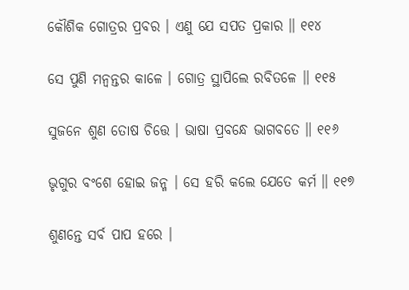କୌଶିକ ଗୋତ୍ରର ପ୍ରବର । ଏଣୁ ଯେ ସପତ ପ୍ରକାର ॥ ୧୧୪

ସେ ପୁଣି ମନ୍ୱନ୍ତର କାଳେ । ଗୋତ୍ର ସ୍ଥାପିଲେ ରବିତଳେ ॥ ୧୧୫

ସୁଜନେ ଶୁଣ ତୋଷ ଚିତ୍ତେ । ଭାଷା ପ୍ରବନ୍ଧେ ଭାଗବତେ ॥ ୧୧୬

ଭୃଗୁର ବଂଶେ ହୋଇ ଜନ୍ମ । ସେ ହରି କଲେ ଯେତେ କର୍ମ ॥ ୧୧୭

ଶୁଣନ୍ତେ ସର୍ବ ପାପ ହରେ ।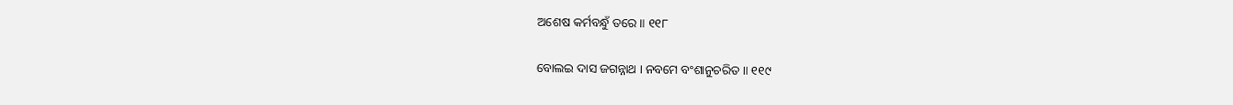ଅଶେଷ କର୍ମବନ୍ଧୁଁ ତରେ ॥ ୧୧୮

ବୋଲଇ ଦାସ ଜଗନ୍ନାଥ । ନବମେ ବଂଶାନୁଚରିତ ॥ ୧୧୯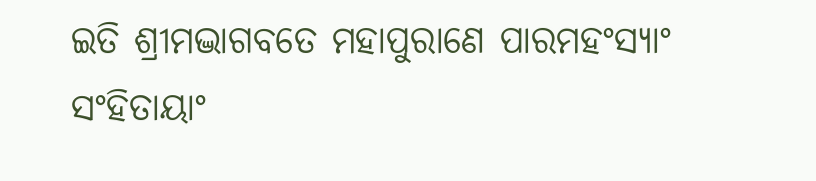ଇତି ଶ୍ରୀମଦ୍ଭାଗବତେ ମହାପୁରାଣେ ପାରମହଂସ୍ୟାଂ ସଂହିତାୟାଂ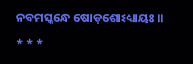ନବମସ୍କନ୍ଧେ ଷୋଡ଼ଶୋଽଧ୍ୟାୟଃ ॥

* * *